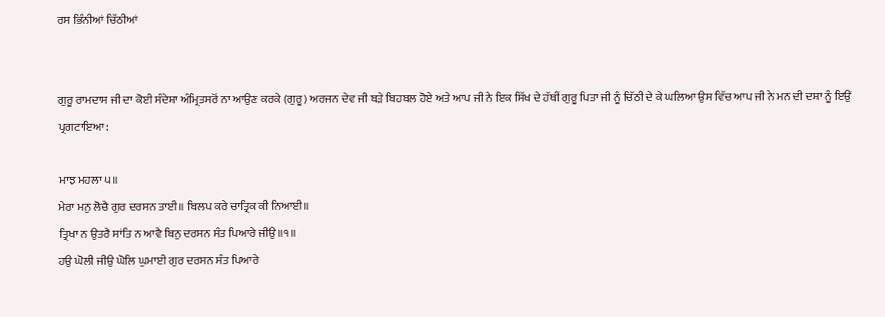ਰਸ ਭਿੰਨੀਆਂ ਚਿੱਠੀਆਂ


ਗੁਰੂ ਰਾਮਦਾਸ ਜੀ ਦਾ ਕੋਈ ਸੰਦੇਸ਼ਾ ਅੰਮ੍ਰਿਤਸਰੋਂ ਨਾ ਆਉਣ ਕਰਕੇ (ਗੁਰੂ) ਅਰਜਨ ਦੇਵ ਜੀ ਬੜੇ ਬਿਹਬਲ ਹੋਏ ਅਤੇ ਆਪ ਜੀ ਨੇ ਇਕ ਸਿੱਖ ਦੇ ਹੱਥੀਂ ਗੁਰੂ ਪਿਤਾ ਜੀ ਨੂੰ ਚਿੱਠੀ ਦੇ ਕੇ ਘਲਿਆ ਉਸ ਵਿੱਚ ਆਪ ਜੀ ਨੇ ਮਨ ਦੀ ਦਸ਼ਾ ਨੂੰ ਇਉਂ ਪ੍ਰਗਟਾਇਆ:

ਮਾਝ ਮਹਲਾ ੫॥
ਮੇਰਾ ਮਨੁ ਲੋਚੈ ਗੁਰ ਦਰਸਨ ਤਾਈ॥ ਬਿਲਪ ਕਰੇ ਚਾਤ੍ਰਿਕ ਕੀ ਨਿਆਈ॥
ਤ੍ਰਿਖਾ ਨ ਉਤਰੈ ਸਾਂਤਿ ਨ ਆਵੈ ਬਿਨੁ ਦਰਸਨ ਸੰਤ ਪਿਆਰੇ ਜੀਉ॥੧॥
ਹਉ ਘੋਲੀ ਜੀਉ ਘੋਲਿ ਘੁਮਾਈ ਗੁਰ ਦਰਸਨ ਸੰਤ ਪਿਆਰੇ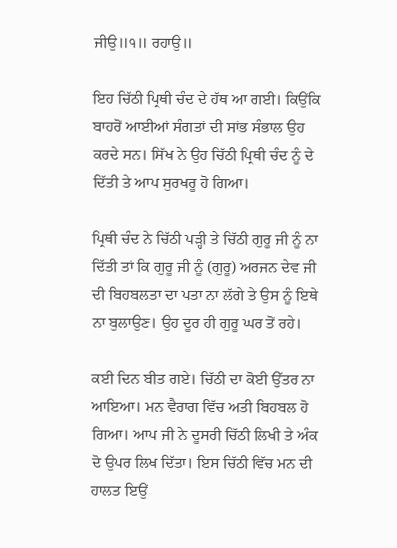ਜੀਉ॥੧॥ ਰਹਾਉ॥

ਇਹ ਚਿੱਠੀ ਪ੍ਰਿਥੀ ਚੰਦ ਦੇ ਹੱਥ ਆ ਗਈ। ਕਿਉਂਕਿ ਬਾਹਰੋਂ ਆਈਆਂ ਸੰਗਤਾਂ ਦੀ ਸਾਂਭ ਸੰਭਾਲ ਉਹ ਕਰਦੇ ਸਨ। ਸਿੱਖ ਨੇ ਉਹ ਚਿੱਠੀ ਪ੍ਰਿਥੀ ਚੰਦ ਨੂੰ ਦੇ ਦਿੱਤੀ ਤੇ ਆਪ ਸੁਰਖਰੂ ਹੋ ਗਿਆ।

ਪ੍ਰਿਥੀ ਚੰਦ ਨੇ ਚਿੱਠੀ ਪੜ੍ਹੀ ਤੇ ਚਿੱਠੀ ਗੁਰੂ ਜੀ ਨੂੰ ਨਾ ਦਿੱਤੀ ਤਾਂ ਕਿ ਗੁਰੂ ਜੀ ਨੂੰ (ਗੁਰੂ) ਅਰਜਨ ਦੇਵ ਜੀ ਦੀ ਬਿਹਬਲਤਾ ਦਾ ਪਤਾ ਨਾ ਲੱਗੇ ਤੇ ਉਸ ਨੂੰ ਇਥੇ ਨਾ ਬੁਲਾਉਣ। ਉਹ ਦੂਰ ਹੀ ਗੁਰੂ ਘਰ ਤੋਂ ਰਹੇ।

ਕਈ ਦਿਨ ਬੀਤ ਗਏ। ਚਿੱਠੀ ਦਾ ਕੋਈ ਉੱਤਰ ਨਾ ਆਇਆ। ਮਨ ਵੈਰਾਗ ਵਿੱਚ ਅਤੀ ਬਿਹਬਲ ਹੋ ਗਿਆ। ਆਪ ਜੀ ਨੇ ਦੂਸਰੀ ਚਿੱਠੀ ਲਿਖੀ ਤੇ ਅੰਕ ਦੋ ਉਪਰ ਲਿਖ ਦਿੱਤਾ। ਇਸ ਚਿੱਠੀ ਵਿੱਚ ਮਨ ਦੀ ਹਾਲਤ ਇਉਂ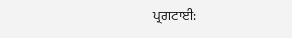ਪ੍ਰਗਟਾਈ: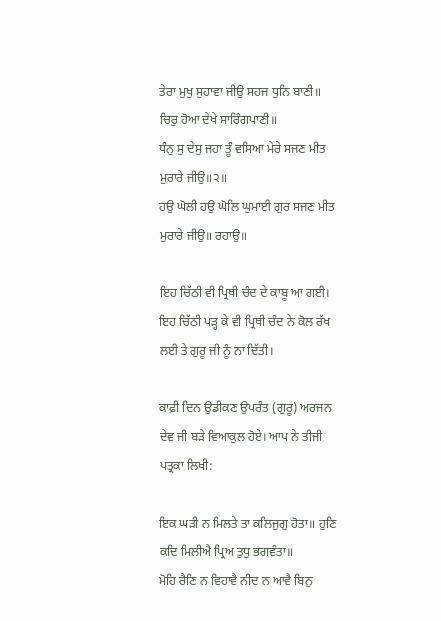ਤੇਰਾ ਮੁਖੁ ਸੁਹਾਵਾ ਜੀਉ ਸਹਜ ਧੁਨਿ ਬਾਣੀ॥ ਚਿਰੁ ਹੋਆ ਦੇਖੇ ਸਾਰਿੰਗਪਾਣੀ॥
ਧੰਨੁ ਸੁ ਦੇਸੁ ਜਹਾ ਤੂੰ ਵਸਿਆ ਮੇਰੇ ਸਜਣ ਮੀਤ ਮੁਰਾਰੇ ਜੀਉ॥੨॥
ਹਉ ਘੋਲੀ ਹਉ ਘੋਲਿ ਘੁਮਾਈ ਗੁਰ ਸਜਣ ਮੀਤ ਮੁਰਾਰੇ ਜੀਉ॥ ਰਹਾਉ॥

ਇਹ ਚਿੱਠੀ ਵੀ ਪ੍ਰਿਥੀ ਚੰਦ ਦੇ ਕਾਬੂ ਆ ਗਈ। ਇਹ ਚਿੱਠੀ ਪੜ੍ਹ ਕੇ ਵੀ ਪ੍ਰਿਥੀ ਚੰਦ ਨੇ ਕੋਲ ਰੱਖ ਲਈ ਤੇ ਗੁਰੂ ਜੀ ਨੂੰ ਨਾ ਦਿੱਤੀ।

ਕਾਫ਼ੀ ਦਿਨ ਉਡੀਕਣ ਉਪਰੰਤ (ਗੁਰੂ) ਅਰਜਨ ਦੇਵ ਜੀ ਬੜੇ ਵਿਆਕੁਲ ਹੋਏ। ਆਪ ਨੇ ਤੀਜੀ ਪਤ੍ਰਕਾ ਲਿਖੀ:

ਇਕ ਘੜੀ ਨ ਮਿਲਤੇ ਤਾ ਕਲਿਜੁਗੁ ਹੋਤਾ॥ ਹੁਣਿ ਕਦਿ ਮਿਲੀਐ ਪ੍ਰਿਅ ਤੁਧੁ ਭਗਵੰਤਾ॥
ਮੋਹਿ ਰੈਣਿ ਨ ਵਿਹਾਵੈ ਨੀਦ ਨ ਆਵੈ ਬਿਨੁ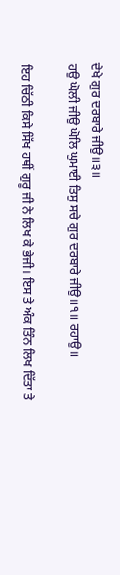ਦੇਖੇ ਗੁਰ ਦਰਬਾਰੇ ਜੀਉ॥੩॥
ਹਉ ਘੋਲੀ ਜੀਉ ਘੋਲਿ ਘੁਮਾਈ ਤਿਸੁ ਸਚੇ ਗੁਰ ਦਰਬਾਰੇ ਜੀਉ॥੧॥ ਰਹਾਉ॥

ਇਹ ਚਿੱਠੀ ਕਿਸੇ ਸਿੱਖ ਹਥੀਂ ਗੁਰੂ ਜੀ ਨੇ ਲਿਖ ਕੇ ਭੇਜੀ। ਇਸ ਤੇ ਅੰਕ ਤਿੰਨ ਲਿਖ ਦਿੱਤਾ ਤੇ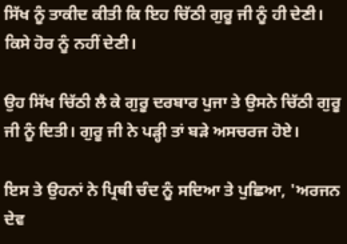ਸਿੱਖ ਨੂੰ ਤਾਕੀਦ ਕੀਤੀ ਕਿ ਇਹ ਚਿੱਠੀ ਗੁਰੂ ਜੀ ਨੂੰ ਹੀ ਦੇਣੀ। ਕਿਸੇ ਹੋਰ ਨੂੰ ਨਹੀਂ ਦੇਣੀ।

ਉਹ ਸਿੱਖ ਚਿੱਠੀ ਲੈ ਕੇ ਗੁਰੂ ਦਰਬਾਰ ਪੁਜਾ ਤੇ ਉਸਨੇ ਚਿੱਠੀ ਗੁਰੂ ਜੀ ਨੂੰ ਦਿਤੀ। ਗੁਰੂ ਜੀ ਨੇ ਪੜ੍ਹੀ ਤਾਂ ਬੜੇ ਅਸਚਰਜ ਹੋਏ।

ਇਸ ਤੇ ਉਹਨਾਂ ਨੇ ਪ੍ਰਿਥੀ ਚੰਦ ਨੂੰ ਸਦਿਆ ਤੇ ਪੁਛਿਆ, 'ਅਰਜਨ ਦੇਵ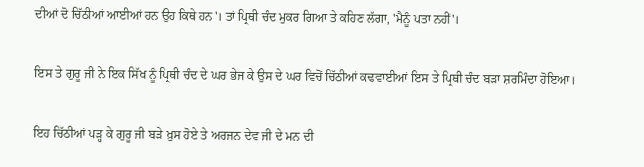ਦੀਆਂ ਦੋ ਚਿੱਠੀਆਂ ਆਈਆਂ ਹਨ ਉਹ ਕਿਥੇ ਹਨ'। ਤਾਂ ਪ੍ਰਿਥੀ ਚੰਦ ਮੁਕਰ ਗਿਆ ਤੇ ਕਹਿਣ ਲੱਗਾ, 'ਮੈਨੂੰ ਪਤਾ ਨਹੀਂ'।

ਇਸ ਤੇ ਗੁਰੂ ਜੀ ਨੇ ਇਕ ਸਿੱਖ ਨੂੰ ਪ੍ਰਿਥੀ ਚੰਦ ਦੇ ਘਰ ਭੇਜ ਕੇ ਉਸ ਦੇ ਘਰ ਵਿਚੋਂ ਚਿੱਠੀਆਂ ਕਢਵਾਈਆਂ ਇਸ ਤੇ ਪ੍ਰਿਥੀ ਚੰਦ ਬੜਾ ਸ਼ਰਮਿੰਦਾ ਹੋਇਆ।

ਇਹ ਚਿੱਠੀਆਂ ਪੜ੍ਹ ਕੇ ਗੁਰੂ ਜੀ ਬੜੇ ਖ਼ੁਸ ਹੋਏ ਤੇ ਅਰਜਨ ਦੇਵ ਜੀ ਦੇ ਮਨ ਦੀ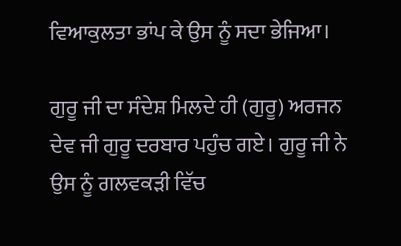ਵਿਆਕੁਲਤਾ ਭਾਂਪ ਕੇ ਉਸ ਨੂੰ ਸਦਾ ਭੇਜਿਆ।

ਗੁਰੂ ਜੀ ਦਾ ਸੰਦੇਸ਼ ਮਿਲਦੇ ਹੀ (ਗੁਰੂ) ਅਰਜਨ ਦੇਵ ਜੀ ਗੁਰੂ ਦਰਬਾਰ ਪਹੁੰਚ ਗਏ। ਗੁਰੂ ਜੀ ਨੇ ਉਸ ਨੂੰ ਗਲਵਕੜੀ ਵਿੱਚ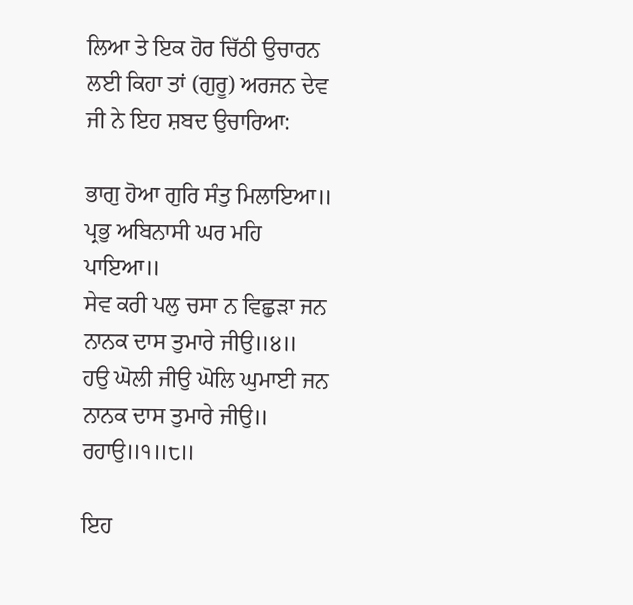ਲਿਆ ਤੇ ਇਕ ਹੋਰ ਚਿੱਠੀ ਉਚਾਰਨ ਲਈ ਕਿਹਾ ਤਾਂ (ਗੁਰੂ) ਅਰਜਨ ਦੇਵ ਜੀ ਨੇ ਇਹ ਸ਼ਬਦ ਉਚਾਰਿਆ:

ਭਾਗੁ ਹੋਆ ਗੁਰਿ ਸੰਤੁ ਮਿਲਾਇਆ॥ ਪ੍ਰਭੁ ਅਬਿਨਾਸੀ ਘਰ ਮਹਿ ਪਾਇਆ॥
ਸੇਵ ਕਰੀ ਪਲੁ ਚਸਾ ਨ ਵਿਛੁੜਾ ਜਨ ਨਾਨਕ ਦਾਸ ਤੁਮਾਰੇ ਜੀਉ॥੪॥
ਹਉ ਘੋਲੀ ਜੀਉ ਘੋਲਿ ਘੁਮਾਈ ਜਨ ਨਾਨਕ ਦਾਸ ਤੁਮਾਰੇ ਜੀਉ॥ ਰਹਾਉ॥੧॥੮॥

ਇਹ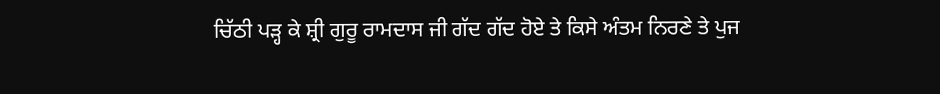ਚਿੱਠੀ ਪੜ੍ਹ ਕੇ ਸ਼੍ਰੀ ਗੁਰੂ ਰਾਮਦਾਸ ਜੀ ਗੱਦ ਗੱਦ ਹੋਏ ਤੇ ਕਿਸੇ ਅੰਤਮ ਨਿਰਣੇ ਤੇ ਪੁਜ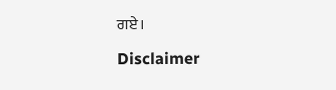ਗਏ।

Disclaimer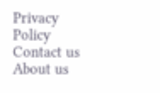Privacy Policy Contact us About us